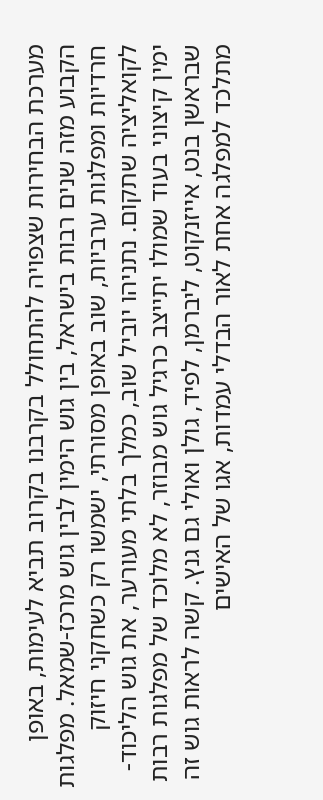מערכת הבחירות שצפויה להתחולל בקרבנו בקרוב תביא לעימות, באופן הקבוע מזה שנים רבות בישראל, בין גוש הימין לבין גוש מרכז-שמאל. מפלגות חרדיות ומפלגות ערביות, שוב באופן מסורתי, ישמשו רק כשחקני חיזוק לקואליציה שתקום. נתניהו יוביל שוב, כמלך בלתי מעורער, את גוש הליכוד-ימין קיצוני בעוד שמולו יתייצב כרגיל גוש מבוזר, לא מלוכד של מפלגות רבות שבראשן בנט, אייזנקוט, ליברמן, לפיד, גולן ואולי גם גנץ. קשה לראות גוש זה מתלכד למפלגה אחת לאור הבדלי עמדות, אגו של האישים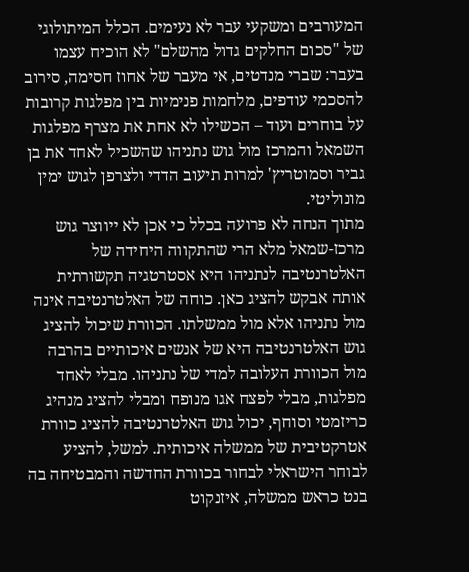המעורבים ומשקעי עבר לא נעימים. הכלל המיתולוגי של "סכום החלקים גדול מהשלם" לא הוכיח עצמו בעבר: שברי מנדטים, אי מעבר של אחוז חסימה, סירוב להסכמי עודפים, מלחמות פנימיות בין מפלגות קרובות על בוחרים ועוד – הכשילו לא אחת את מצרף מפלגות השמאל והמרכז מול גוש נתניהו שהשכיל לאחד את בן גביר וסמוטריץ' למרות תיעוב הדדי ולצרפן לגוש ימין מונוליטי.
מתוך הנחה לא פרועה בכלל כי אכן לא ייווצר גוש מרכז-שמאל מלא הרי שהתקווה היחידה של האלטרנטיבה לנתניהו היא אסטרטגיה תקשורתית אותה אבקש להציג כאן. כוחה של האלטרנטיבה אינה מול נתניהו אלא מול ממשלתו. הכוורת שיכול להציג גוש האלטרנטיבה היא של אנשים איכותיים בהרבה מול הכוורת העלובה למדי של נתניהו. מבלי לאחד מפלגות, מבלי לפצח אגו מנופח ומבלי להציג מנהיג כריזמטי וסוחף, יכול גוש האלטרנטיבה להציג כוורת אטרקטיבית של ממשלה איכותית. למשל, להציע לבוחר הישראלי לבחור בכוורת החדשה והמבטיחה בה בנט כראש ממשלה, איזנקוט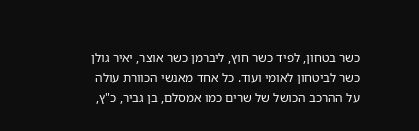כשר בטחון, לפיד כשר חוץ, ליברמן כשר אוצר, יאיר גולן כשר לביטחון לאומי ועוד. כל אחד מאנשי הכוורת עולה על ההרכב הכושל של שרים כמו אמסלם, בן גביר, כ"ץ,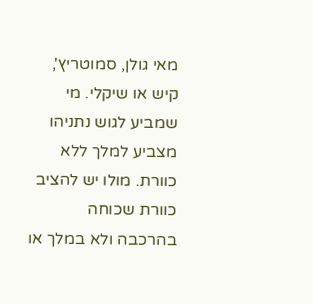מאי גולן, סמוטריץ', קיש או שיקלי. מי שמביע לגוש נתניהו מצביע למלך ללא כוורת. מולו יש להציב כוורת שכוחה בהרכבה ולא במלך או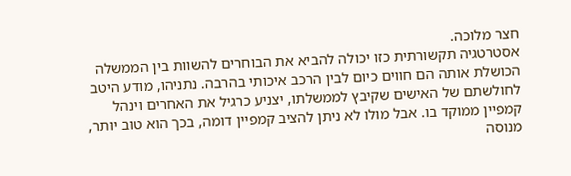חצר מלוכה.
אסטרטגיה תקשורתית כזו יכולה להביא את הבוחרים להשוות בין הממשלה הכושלת אותה הם חווים כיום לבין הרכב איכותי בהרבה. נתניהו, מודע היטב לחולשתם של האישים שקיבץ לממשלתו, יצניע כרגיל את האחרים וינהל קמפיין ממוקד בו. אבל מולו לא ניתן להציב קמפיין דומה, בכך הוא טוב יותר, מנוסה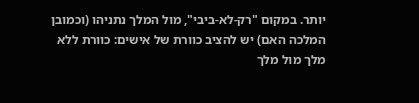יותר. במקום "רק-לא-ביבי", מול המלך נתניהו (וכמובן המלכה האם) יש להציב כוורת של אישים: כוורת ללא מלך מול מלך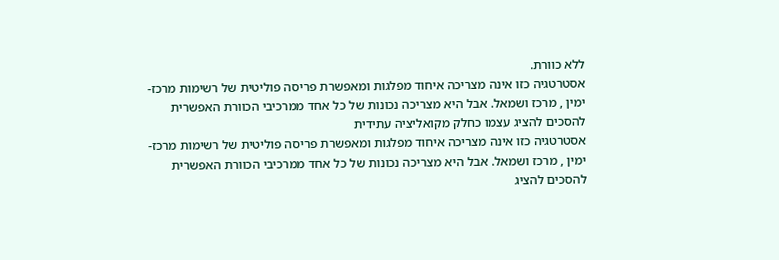ללא כוורת.
אסטרטגיה כזו אינה מצריכה איחוד מפלגות ומאפשרת פריסה פוליטית של רשימות מרכז-ימין , מרכז ושמאל. אבל היא מצריכה נכונות של כל אחד ממרכיבי הכוורת האפשרית להסכים להציג עצמו כחלק מקואליציה עתידית
אסטרטגיה כזו אינה מצריכה איחוד מפלגות ומאפשרת פריסה פוליטית של רשימות מרכז-ימין , מרכז ושמאל. אבל היא מצריכה נכונות של כל אחד ממרכיבי הכוורת האפשרית להסכים להציג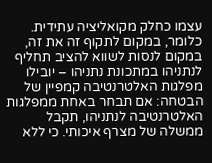עצמו כחלק מקואליציה עתידית. כלומר, במקום לתקוף זה את זה, במקום לנסות לשווא להציב תחליף לנתניהו במתכונת נתניהו – יובילו מפלגות האלטרנטיבה קמפיין של הבטחה: אם תבחר באחת ממפלגות האלטרנטיבה לנתניהו, תקבל ממשלה של מצרף איכותי. כי ללא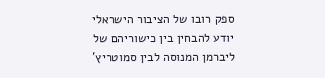ספק רובו של הציבור הישראלי יודע להבחין בין כישוריהם של ליברמן המנוסה לבין סמוטריץ'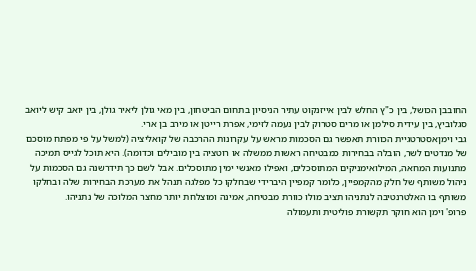החובבן הכושל, בין כ"ץ החלש לבין אייזנקוט עתיר הניסיון בתחום הביטחון, בין מאי גולן ליאיר גולן, בין יואב קיש ליואב סגלוביץ, בין עידית סילמן או מרים סטרוק לבין נעמה לזימי, אפרת רייטן או מירב בן ארי.
גבי וימןאסטרטגיית הכוורת תאפשר גם הסכמות מראש על עקרונות ההרכבה של קואליציה (למשל על פי מפתח מוסכם של מנדטים לשר, הובלה בבחירות כמבטיחה ראשות ממשלה או רוטציה בין מובילים וכדומה). היא תוכל לגייס תמיכה מתנועות המחאה, המילואימניקים המתוסכלים, ואפילו מאנשי ימין מתוסכלים. אבל לשם כך תידרשנה גם הסכמות על ניהול משותף של חלק מהקמפיין, כלומר קמפיין היברידי שבחלקו כל מפלגה תנהל את מערכת הבחירות שלה ובחלקו משותף בו האלטרנטיבה לנתניהו תציב מולו כוורת מבטיחה, אמינה ומוצלחת יותר מחצר המלוכה של נתניהו.
פרופ' וימן הוא חוקר תקשורת פוליטית ותעמולה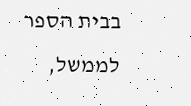בבית הספר לממשל,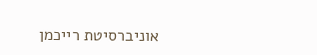אוניברסיטת רייכמן